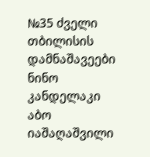№35 ძველი თბილისის დამნაშავეები
ნინო კანდელაკი აბო იაშაღაშვილი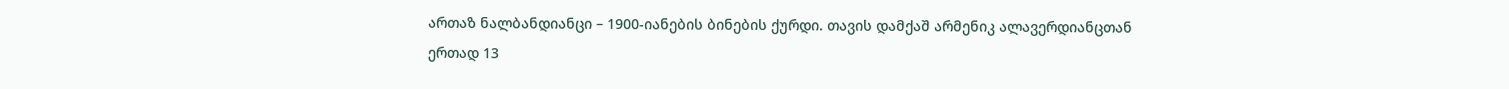ართაზ ნალბანდიანცი – 1900-იანების ბინების ქურდი. თავის დამქაშ არმენიკ ალავერდიანცთან ერთად 13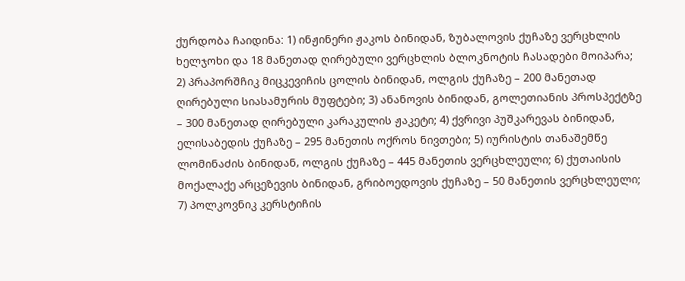ქურდობა ჩაიდინა: 1) ინჟინერი ჟაკოს ბინიდან, ზუბალოვის ქუჩაზე ვერცხლის ხელჯოხი და 18 მანეთად ღირებული ვერცხლის ბლოკნოტის ჩასადები მოიპარა; 2) პრაპორშჩიკ მიცკევიჩის ცოლის ბინიდან, ოლგის ქუჩაზე – 200 მანეთად ღირებული სიასამურის მუფტები; 3) ანანოვის ბინიდან, გოლეთიანის პროსპექტზე – 300 მანეთად ღირებული კარაკულის ჟაკეტი; 4) ქვრივი პუშკარევას ბინიდან, ელისაბედის ქუჩაზე – 295 მანეთის ოქროს ნივთები; 5) იურისტის თანაშემწე ლომინაძის ბინიდან, ოლგის ქუჩაზე – 445 მანეთის ვერცხლეული; 6) ქუთაისის მოქალაქე არცეზევის ბინიდან, გრიბოედოვის ქუჩაზე – 50 მანეთის ვერცხლეული; 7) პოლკოვნიკ კერსტიჩის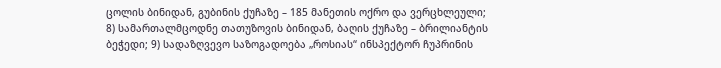ცოლის ბინიდან, გუბინის ქუჩაზე – 185 მანეთის ოქრო და ვერცხლეული; 8) სამართალმცოდნე თათუზოვის ბინიდან, ბაღის ქუჩაზე – ბრილიანტის ბეჭედი; 9) სადაზღვევო საზოგადოება „როსიას“ ინსპექტორ ჩუპრინის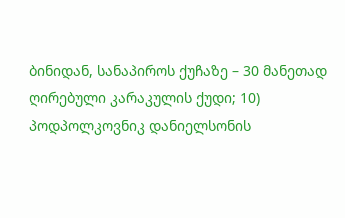ბინიდან, სანაპიროს ქუჩაზე – 30 მანეთად ღირებული კარაკულის ქუდი; 10) პოდპოლკოვნიკ დანიელსონის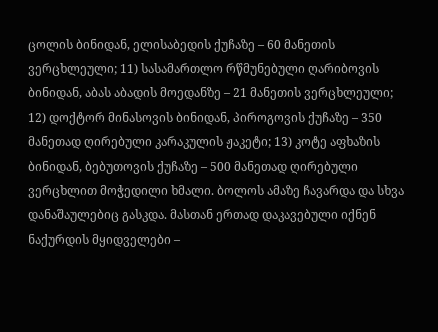ცოლის ბინიდან, ელისაბედის ქუჩაზე – 60 მანეთის ვერცხლეული; 11) სასამართლო რწმუნებული ღარიბოვის ბინიდან, აბას აბადის მოედანზე – 21 მანეთის ვერცხლეული; 12) დოქტორ მინასოვის ბინიდან, პიროგოვის ქუჩაზე – 350 მანეთად ღირებული კარაკულის ჟაკეტი; 13) კოტე აფხაზის ბინიდან, ბებუთოვის ქუჩაზე – 500 მანეთად ღირებული ვერცხლით მოჭედილი ხმალი. ბოლოს ამაზე ჩავარდა და სხვა დანაშაულებიც გასკდა. მასთან ერთად დაკავებული იქნენ ნაქურდის მყიდველები –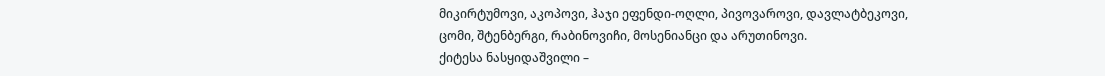მიკირტუმოვი, აკოპოვი, ჰაჯი ეფენდი-ოღლი, პივოვაროვი, დავლატბეკოვი, ცომი, შტენბერგი, რაბინოვიჩი, მოსენიანცი და არუთინოვი.
ქიტესა ნასყიდაშვილი –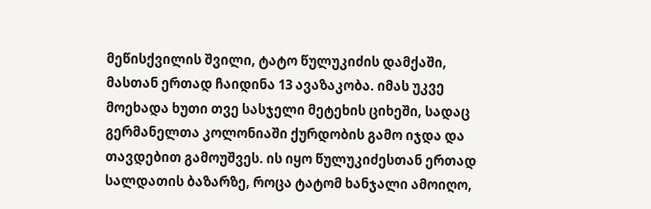მეწისქვილის შვილი, ტატო წულუკიძის დამქაში, მასთან ერთად ჩაიდინა 13 ავაზაკობა. იმას უკვე მოეხადა ხუთი თვე სასჯელი მეტეხის ციხეში, სადაც გერმანელთა კოლონიაში ქურდობის გამო იჯდა და თავდებით გამოუშვეს. ის იყო წულუკიძესთან ერთად სალდათის ბაზარზე, როცა ტატომ ხანჯალი ამოიღო,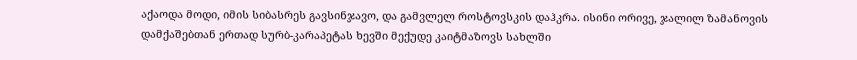აქაოდა მოდი, იმის სიბასრეს გავსინჯავო, და გამვლელ როსტოვსკის დაჰკრა. ისინი ორივე, ჯალილ ზამანოვის დამქაშებთან ერთად სურბ-კარაპეტას ხევში მექუდე კაიტმაზოვს სახლში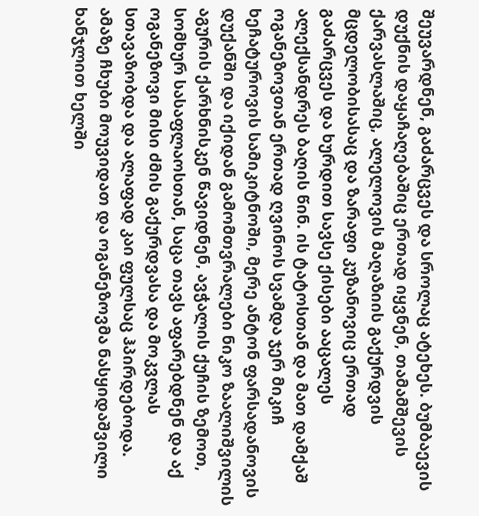შეუვარდნენ, გაძარცვეს და სროლაც ატეხეს. ბუმბაევის დუქნის დაყაჩაღებაშიც ერთად იყვნენ, თამამშევის ქარვასლაშიც, ალელოვის მაღაზიის გაქურდვის მცდელობისასაც და ზარაფი კუზანოვიც ერთად გაძარცვეს და ხურდით სავსე ქისები ააცალეს ალექსანდრეს ბაღის წინ. ის ტატოსთან და მათ დამქაშ ოგანეზოვთან ერთად ღვინოს სვამდა ჯერ მიკიჩ ხეჩატუროვის სამიკიტნოში, მერე ანტონ ფარსადანოვის დუქანში და იქიდან გამომთვრალები ნიკო ზაალიშვილის აგურის ქარხნისკენ წავიდნენ, ავჭალის ქუჩის ზემოთ, სომხურ სასაფლაოსთან, საცა თავს აფარებდნენ და აქ ოგანეზოვი მისი ძმის გაქურდვასა და მოკვლას სთავაზობდა და ალაფად კაი ფულსაც ჰპირდებოდა. ამაზე ჩხუბი მოუვიდათ და ოგანეზოვმა ნასყიდაშვილი ხანჯლით ხელში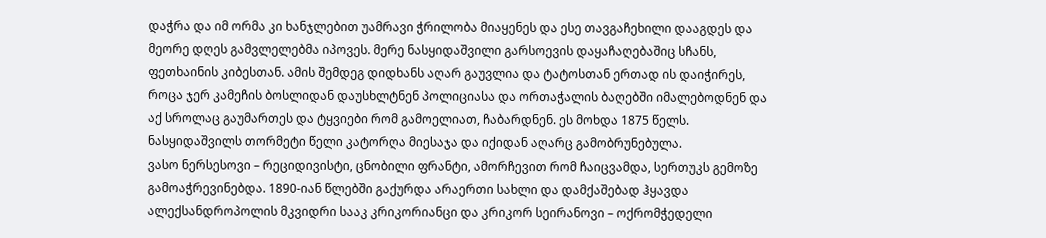დაჭრა და იმ ორმა კი ხანჯლებით უამრავი ჭრილობა მიაყენეს და ესე თავგაჩეხილი დააგდეს და მეორე დღეს გამვლელებმა იპოვეს. მერე ნასყიდაშვილი გარსოევის დაყაჩაღებაშიც სჩანს, ფეთხაინის კიბესთან. ამის შემდეგ დიდხანს აღარ გაუვლია და ტატოსთან ერთად ის დაიჭირეს, როცა ჯერ კამეჩის ბოსლიდან დაუსხლტნენ პოლიციასა და ორთაჭალის ბაღებში იმალებოდნენ და აქ სროლაც გაუმართეს და ტყვიები რომ გამოელიათ, ჩაბარდნენ. ეს მოხდა 1875 წელს. ნასყიდაშვილს თორმეტი წელი კატორღა მიესაჯა და იქიდან აღარც გამობრუნებულა.
ვასო ნერსესოვი – რეციდივისტი, ცნობილი ფრანტი, ამორჩევით რომ ჩაიცვამდა, სერთუკს გემოზე გამოაჭრევინებდა. 1890-იან წლებში გაქურდა არაერთი სახლი და დამქაშებად ჰყავდა ალექსანდროპოლის მკვიდრი სააკ კრიკორიანცი და კრიკორ სეირანოვი – ოქრომჭედელი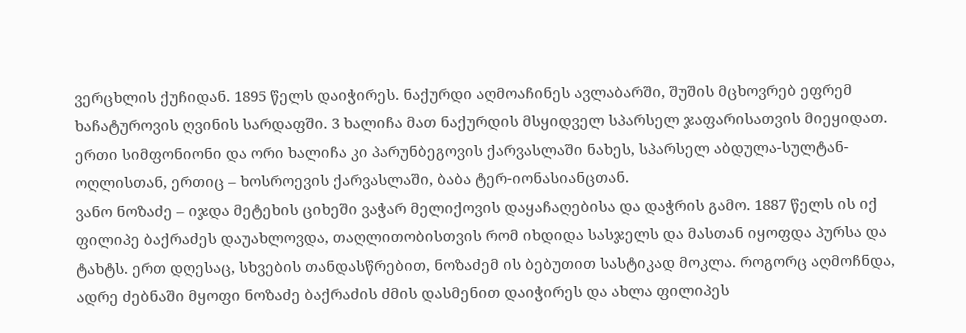ვერცხლის ქუჩიდან. 1895 წელს დაიჭირეს. ნაქურდი აღმოაჩინეს ავლაბარში, შუშის მცხოვრებ ეფრემ ხაჩატუროვის ღვინის სარდაფში. 3 ხალიჩა მათ ნაქურდის მსყიდველ სპარსელ ჯაფარისათვის მიეყიდათ. ერთი სიმფონიონი და ორი ხალიჩა კი პარუნბეგოვის ქარვასლაში ნახეს, სპარსელ აბდულა-სულტან-ოღლისთან, ერთიც – ხოსროევის ქარვასლაში, ბაბა ტერ-იონასიანცთან.
ვანო ნოზაძე – იჯდა მეტეხის ციხეში ვაჭარ მელიქოვის დაყაჩაღებისა და დაჭრის გამო. 1887 წელს ის იქ ფილიპე ბაქრაძეს დაუახლოვდა, თაღლითობისთვის რომ იხდიდა სასჯელს და მასთან იყოფდა პურსა და ტახტს. ერთ დღესაც, სხვების თანდასწრებით, ნოზაძემ ის ბებუთით სასტიკად მოკლა. როგორც აღმოჩნდა, ადრე ძებნაში მყოფი ნოზაძე ბაქრაძის ძმის დასმენით დაიჭირეს და ახლა ფილიპეს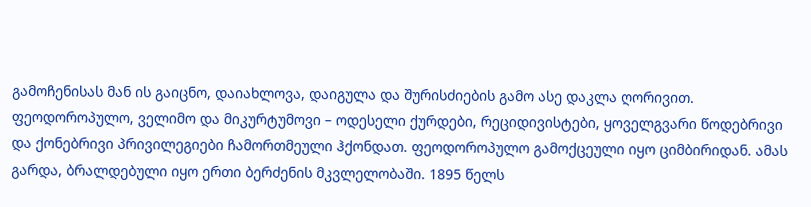გამოჩენისას მან ის გაიცნო, დაიახლოვა, დაიგულა და შურისძიების გამო ასე დაკლა ღორივით.
ფეოდოროპულო, ველიმო და მიკურტუმოვი – ოდესელი ქურდები, რეციდივისტები, ყოველგვარი წოდებრივი და ქონებრივი პრივილეგიები ჩამორთმეული ჰქონდათ. ფეოდოროპულო გამოქცეული იყო ციმბირიდან. ამას გარდა, ბრალდებული იყო ერთი ბერძენის მკვლელობაში. 1895 წელს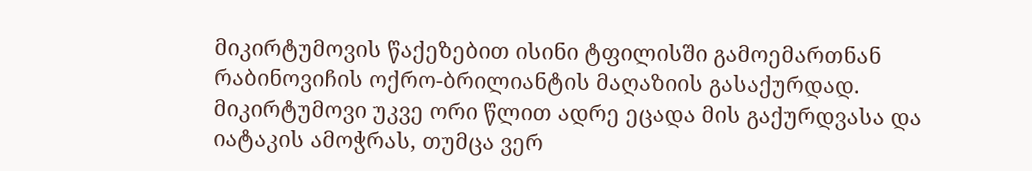მიკირტუმოვის წაქეზებით ისინი ტფილისში გამოემართნან რაბინოვიჩის ოქრო-ბრილიანტის მაღაზიის გასაქურდად. მიკირტუმოვი უკვე ორი წლით ადრე ეცადა მის გაქურდვასა და იატაკის ამოჭრას, თუმცა ვერ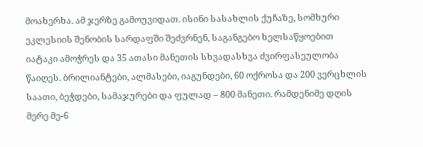მოახერხა. ამ ჯერზე გამოუვიდათ. ისინი სასახლის ქუჩაზე, სომხური ეკლესიის შენობის სარდაფში შეძვრნენ, საგანგებო ხელსაწყოებით იატაკი ამოჭრეს და 35 ათასი მანეთის სხვადასხვა ძვირფასეულობა წაიღეს. ბრილიანტები, ალმასები, იაგუნდები, 60 ოქროსა და 200 ვერცხლის საათი, ბეჭდები, სამაჯურები და ფულად – 800 მანეთი. რამდენიმე დღის მერე მე-6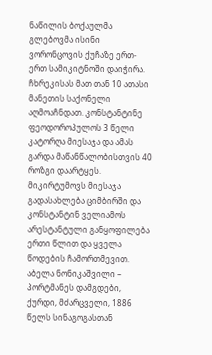ნაწილის ბოქაულმა გლებოვმა ისინი ვორონცოვის ქუჩაზე ერთ-ერთ სამიკიტნოში დაიჭირა. ჩხრეკისას მათ თან 10 ათასი მანეთის საქონელი აღმოაჩნდათ. კონსტანტინე ფეოდოროპულოს 3 წელი კატორღა მიესაჯა და ამას გარდა მაწანწალობისთვის 40 როზგი დაარტყეს. მიკირტუმოვს მიესაჯა გადასახლება ციმბირში და კონსტანტინ ველიამოს არესტანტული განყოფილება ერთი წლით და ყველა წოდების ჩამორთმევით.
აბელა ნონიკაშვილი – პორტმანეს დამგდები, ქურდი, მძარცველი, 1886 წელს სინაგოგასთან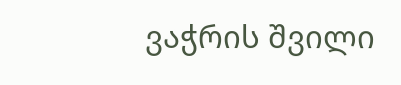ვაჭრის შვილი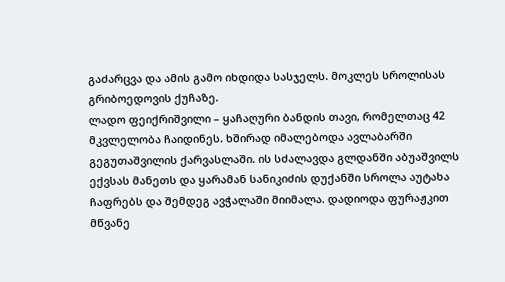გაძარცვა და ამის გამო იხდიდა სასჯელს. მოკლეს სროლისას გრიბოედოვის ქუჩაზე.
ლადო ფეიქრიშვილი – ყაჩაღური ბანდის თავი, რომელთაც 42 მკვლელობა ჩაიდინეს. ხშირად იმალებოდა ავლაბარში გეგუთაშვილის ქარვასლაში. ის სძალავდა გლდანში აბუაშვილს ექვსას მანეთს და ყარამან სანიკიძის დუქანში სროლა აუტახა ჩაფრებს და შემდეგ ავჭალაში მიიმალა. დადიოდა ფურაჟკით მწვანე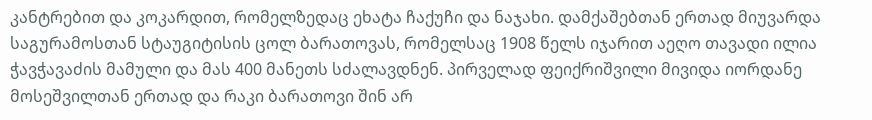კანტრებით და კოკარდით, რომელზედაც ეხატა ჩაქუჩი და ნაჯახი. დამქაშებთან ერთად მიუვარდა საგურამოსთან სტაუგიტისის ცოლ ბარათოვას, რომელსაც 1908 წელს იჯარით აეღო თავადი ილია ჭავჭავაძის მამული და მას 400 მანეთს სძალავდნენ. პირველად ფეიქრიშვილი მივიდა იორდანე მოსეშვილთან ერთად და რაკი ბარათოვი შინ არ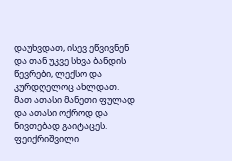დაუხვდათ, ისევ ეწვივნენ და თან უკვე სხვა ბანდის წევრები, ლექსო და კურდღელოც ახლდათ. მათ ათასი მანეთი ფულად და ათასი ოქროდ და ნივთებად გაიტაცეს. ფეიქრიშვილი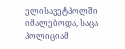ელისავეტპოლში იმალებოდა, საცა პოლიციამ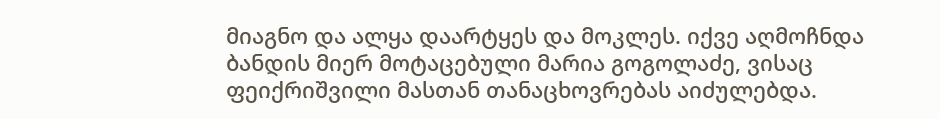მიაგნო და ალყა დაარტყეს და მოკლეს. იქვე აღმოჩნდა ბანდის მიერ მოტაცებული მარია გოგოლაძე, ვისაც ფეიქრიშვილი მასთან თანაცხოვრებას აიძულებდა.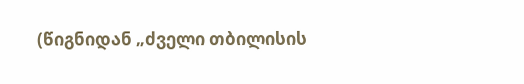(წიგნიდან „ძველი თბილისის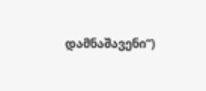დამნაშავენი“)